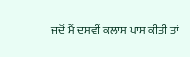ਜਦੋਂ ਮੈਂ ਦਸਵੀਂ ਕਲਾਸ ਪਾਸ ਕੀਤੀ ਤਾਂ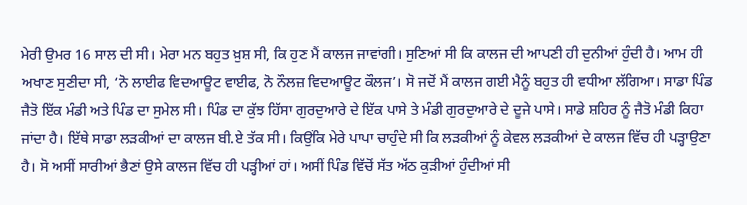ਮੇਰੀ ਉਮਰ 16 ਸਾਲ ਦੀ ਸੀ। ਮੇਰਾ ਮਨ ਬਹੁਤ ਖ਼ੁਸ਼ ਸੀ, ਕਿ ਹੁਣ ਮੈਂ ਕਾਲਜ ਜਾਵਾਂਗੀ। ਸੁਣਿਆਂ ਸੀ ਕਿ ਕਾਲਜ ਦੀ ਆਪਣੀ ਹੀ ਦੁਨੀਆਂ ਹੁੰਦੀ ਹੈ। ਆਮ ਹੀ ਅਖਾਣ ਸੁਣੀਦਾ ਸੀ, ‘ਨੋ ਲਾਈਫ ਵਿਦਆਊਟ ਵਾਈਫ, ਨੋ ਨੌਲਜ਼ ਵਿਦਆਊਟ ਕੌਲਜ’। ਸੋ ਜਦੋਂ ਮੈਂ ਕਾਲਜ ਗਈ ਮੈਨੂੰ ਬਹੁਤ ਹੀ ਵਧੀਆ ਲੱਗਿਆ। ਸਾਡਾ ਪਿੰਡ ਜੈਤੋ ਇੱਕ ਮੰਡੀ ਅਤੇ ਪਿੰਡ ਦਾ ਸੁਮੇਲ ਸੀ। ਪਿੰਡ ਦਾ ਕੁੱਝ ਹਿੱਸਾ ਗੁਰਦੁਆਰੇ ਦੇ ਇੱਕ ਪਾਸੇ ਤੇ ਮੰਡੀ ਗੁਰਦੁਆਰੇ ਦੇ ਦੂਜੇ ਪਾਸੇ। ਸਾਡੇ ਸ਼ਹਿਰ ਨੂੰ ਜੈਤੋ ਮੰਡੀ ਕਿਹਾ ਜਾਂਦਾ ਹੈ। ਇੱਥੇ ਸਾਡਾ ਲੜਕੀਆਂ ਦਾ ਕਾਲਜ ਬੀ.ਏ ਤੱਕ ਸੀ। ਕਿਉਂਕਿ ਮੇਰੇ ਪਾਪਾ ਚਾਹੁੰਦੇ ਸੀ ਕਿ ਲੜਕੀਆਂ ਨੂੰ ਕੇਵਲ ਲੜਕੀਆਂ ਦੇ ਕਾਲਜ ਵਿੱਚ ਹੀ ਪੜ੍ਹਾਉਣਾ ਹੈ। ਸੋ ਅਸੀਂ ਸਾਰੀਆਂ ਭੈਣਾਂ ਉਸੇ ਕਾਲਜ ਵਿੱਚ ਹੀ ਪੜ੍ਹੀਆਂ ਹਾਂ। ਅਸੀਂ ਪਿੰਡ ਵਿੱਚੋਂ ਸੱਤ ਅੱਠ ਕੁੜੀਆਂ ਹੁੰਦੀਆਂ ਸੀ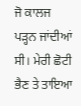ਜੋ ਕਾਲਜ ਪੜ੍ਹਨ ਜਾਂਦੀਆਂ ਸੀ। ਮੇਰੀ ਛੋਟੀ ਭੈਣ ਤੇ ਤਾਇਆ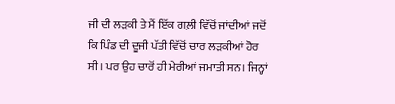ਜੀ ਦੀ ਲੜਕੀ ਤੇ ਮੈਂ ਇੱਕ ਗਲ਼ੀ ਵਿੱਚੋਂ ਜਾਂਦੀਆਂ ਜਦੋਂ ਕਿ ਪਿੰਡ ਦੀ ਦੂਜੀ ਪੱਤੀ ਵਿੱਚੋਂ ਚਾਰ ਲੜਕੀਆਂ ਹੋਰ ਸੀ। ਪਰ ਉਹ ਚਾਰੋਂ ਹੀ ਮੇਰੀਆਂ ਜਮਾਤੀ ਸਨ। ਜਿਨ੍ਹਾਂ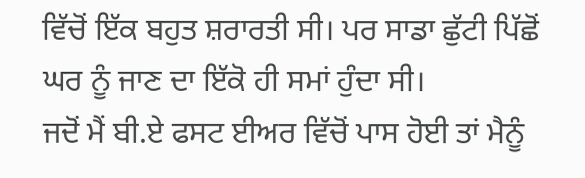ਵਿੱਚੋਂ ਇੱਕ ਬਹੁਤ ਸ਼ਰਾਰਤੀ ਸੀ। ਪਰ ਸਾਡਾ ਛੁੱਟੀ ਪਿੱਛੋਂ ਘਰ ਨੂੰ ਜਾਣ ਦਾ ਇੱਕੋ ਹੀ ਸਮਾਂ ਹੁੰਦਾ ਸੀ।
ਜਦੋਂ ਮੈਂ ਬੀ.ਏ ਫਸਟ ਈਅਰ ਵਿੱਚੋਂ ਪਾਸ ਹੋਈ ਤਾਂ ਮੈਨੂੰ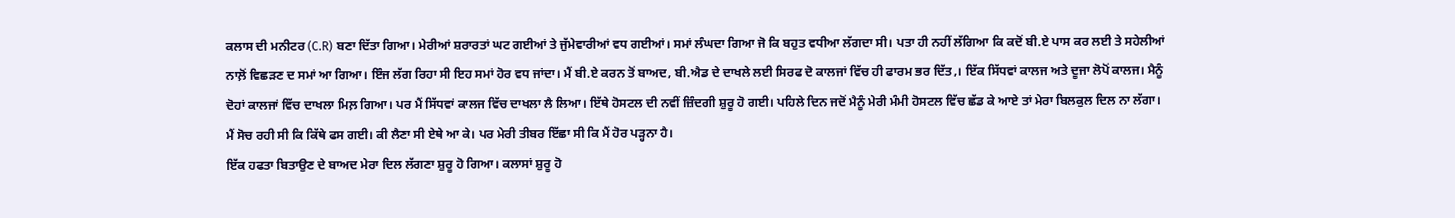ਕਲਾਸ ਦੀ ਮਨੀਟਰ (C.R) ਬਣਾ ਦਿੱਤਾ ਗਿਆ। ਮੇਰੀਆਂ ਸ਼ਰਾਰਤਾਂ ਘਟ ਗਈਆਂ ਤੇ ਜੁੱਮੇਵਾਰੀਆਂ ਵਧ ਗਈਆਂ। ਸਮਾਂ ਲੰਘਦਾ ਗਿਆ ਜੋ ਕਿ ਬਹੁਤ ਵਧੀਆ ਲੱਗਦਾ ਸੀ। ਪਤਾ ਹੀ ਨਹੀਂ ਲੱਗਿਆ ਕਿ ਕਦੋਂ ਬੀ.ਏ ਪਾਸ ਕਰ ਲਈ ਤੇ ਸਹੇਲੀਆਂ ਨਾਲ਼ੋਂ ਵਿਛੜਣ ਦ ਸਮਾਂ ਆ ਗਿਆ। ਇੰਜ ਲੱਗ ਰਿਹਾ ਸੀ ਇਹ ਸਮਾਂ ਹੋਰ ਵਧ ਜਾਂਦਾ। ਮੈਂ ਬੀ.ਏ ਕਰਨ ਤੋਂ ਬਾਅਦ, ਬੀ.ਐਡ ਦੇ ਦਾਖਲੇ ਲਈ ਸਿਰਫ ਦੋ ਕਾਲਜਾਂ ਵਿੱਚ ਹੀ ਫਾਰਮ ਭਰ ਦਿੱਤ,। ਇੱਕ ਸਿੱਧਵਾਂ ਕਾਲਜ ਅਤੇ ਦੂਜਾ ਲੋਪੋਂ ਕਾਲਜ। ਮੈਨੂੰ ਦੋਹਾਂ ਕਾਲਜਾਂ ਵਿੱਚ ਦਾਖਲਾ ਮਿਲ਼ ਗਿਆ। ਪਰ ਮੈਂ ਸਿੱਧਵਾਂ ਕਾਲਜ ਵਿੱਚ ਦਾਖਲਾ ਲੈ ਲਿਆ। ਇੱਥੇ ਹੋਸਟਲ ਦੀ ਨਵੀਂ ਜ਼ਿੰਦਗੀ ਸ਼ੁਰੂ ਹੋ ਗਈ। ਪਹਿਲੇ ਦਿਨ ਜਦੋਂ ਮੈਨੂੰ ਮੇਰੀ ਮੰਮੀ ਹੋਸਟਲ ਵਿੱਚ ਛੱਡ ਕੇ ਆਏ ਤਾਂ ਮੇਰਾ ਬਿਲਕੁਲ ਦਿਲ ਨਾ ਲੱਗਾ। ਮੈਂ ਸੋਚ ਰਹੀ ਸੀ ਕਿ ਕਿੱਥੇ ਫਸ ਗਈ। ਕੀ ਲੈਣਾ ਸੀ ਏਥੇ ਆ ਕੇ। ਪਰ ਮੇਰੀ ਤੀਬਰ ਇੱਛਾ ਸੀ ਕਿ ਮੈਂ ਹੋਰ ਪੜ੍ਹਨਾ ਹੈ।
ਇੱਕ ਹਫਤਾ ਬਿਤਾਉਣ ਦੇ ਬਾਅਦ ਮੇਰਾ ਦਿਲ ਲੱਗਣਾ ਸ਼ੁਰੂ ਹੋ ਗਿਆ। ਕਲਾਸਾਂ ਸ਼ੁਰੂ ਹੋ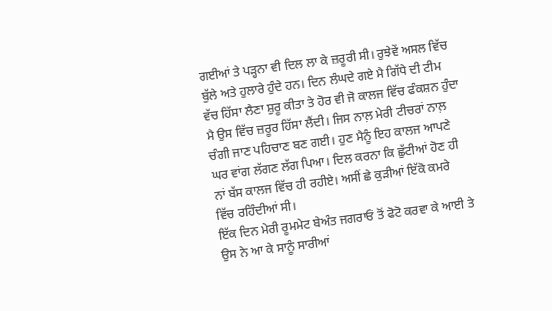ਗਈਆਂ ਤੇ ਪੜ੍ਹਨਾ ਵੀ ਦਿਲ ਲਾ ਕੇ ਜ਼ਰੂਰੀ ਸੀ। ਰੁਝੇਵੇਂ ਅਸਲ ਵਿੱਚ ਬੁੱਲੇ ਅਤੇ ਹੁਲਾਰੇ ਹੁੰਦੇ ਹਨ। ਦਿਨ ਲੰਘਦੇ ਗਏ ਮੈ ਗਿੱਧੇ ਦੀ ਟੀਮ ਵੱਚ ਹਿੱਸਾ ਲੈਣਾ ਸ਼ੁਰੂ ਕੀਤਾ ਤੇ ਹੋਰ ਵੀ ਜੋ ਕਾਲਜ ਵਿੱਚ ਫੰਕਸ਼ਨ ਹੁੰਦਾ ਮੈ ਉਸ ਵਿੱਚ ਜ਼ਰੂਰ ਹਿੱਸਾ ਲੈਂਦੀ। ਜਿਸ ਨਾਲ਼ ਮੇਰੀ ਟੀਚਰਾਂ ਨਾਲ਼ ਚੰਗੀ ਜਾਣ ਪਹਿਚਾਣ ਬਣ ਗਈ। ਹੁਣ ਮੈਨੂੰ ਇਹ ਕਾਲਜ ਆਪਣੇ ਘਰ ਵਾਂਗ ਲੱਗਣ ਲੱਗ ਪਿਆ। ਦਿਲ ਕਰਨਾ ਕਿ ਛੁੱਟੀਆਂ ਹੋਣ ਹੀ ਨਾਂ ਬੱਸ ਕਾਲਜ ਵਿੱਚ ਹੀ ਰਹੀਏ। ਅਸੀਂ ਛੇ ਕੁੜੀਆਂ ਇੱਕੋ ਕਮਰੇ ਵਿੱਚ ਰਹਿੰਦੀਆਂ ਸੀ।
ਇੱਕ ਦਿਨ ਮੇਰੀ ਰੂਮਮੇਟ ਬੇਅੰਤ ਜਗਰਾਓਂ ਤੋਂ ਫੋਟੋ ਕਰਵਾ ਕੇ ਆਈ ਤੇ ਉਸ ਨੇ ਆ ਕੇ ਸਾਨੂੰ ਸਾਰੀਆਂ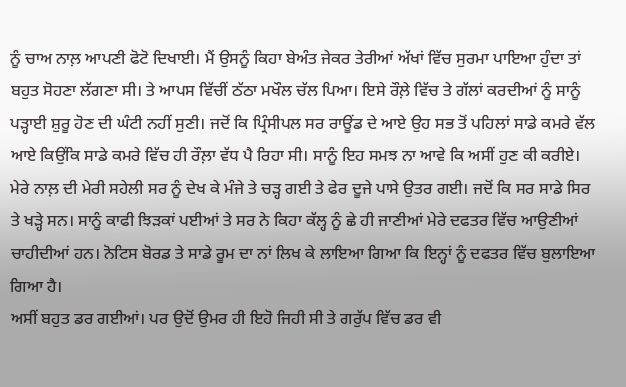ਨੂੰ ਚਾਅ ਨਾਲ਼ ਆਪਣੀ ਫੋਟੋ ਦਿਖਾਈ। ਮੈਂ ਉਸਨੂੰ ਕਿਹਾ ਬੇਅੰਤ ਜੇਕਰ ਤੇਰੀਆਂ ਅੱਖਾਂ ਵਿੱਚ ਸੁਰਮਾ ਪਾਇਆ ਹੁੰਦਾ ਤਾਂ ਬਹੁਤ ਸੋਹਣਾ ਲੱਗਣਾ ਸੀ। ਤੇ ਆਪਸ ਵਿੱਚੀਂ ਠੱਠਾ ਮਖੌਲ ਚੱਲ ਪਿਆ। ਇਸੇ ਰੌਲ਼ੇ ਵਿੱਚ ਤੇ ਗੱਲਾਂ ਕਰਦੀਆਂ ਨੂੰ ਸਾਨੂੰ ਪੜ੍ਹਾਈ ਸ਼ੁਰੂ ਹੋਣ ਦੀ ਘੰਟੀ ਨਹੀਂ ਸੁਣੀ। ਜਦੋਂ ਕਿ ਪ੍ਰਿੰਸੀਪਲ ਸਰ ਰਾਊਂਡ ਦੇ ਆਏ ਉਹ ਸਭ ਤੋਂ ਪਹਿਲਾਂ ਸਾਡੇ ਕਮਰੇ ਵੱਲ ਆਏ ਕਿਉਂਕਿ ਸਾਡੇ ਕਮਰੇ ਵਿੱਚ ਹੀ ਰੌਲ਼ਾ ਵੱਧ ਪੈ ਰਿਹਾ ਸੀ। ਸਾਨੂੰ ਇਹ ਸਮਝ ਨਾ ਆਵੇ ਕਿ ਅਸੀਂ ਹੁਣ ਕੀ ਕਰੀਏ। ਮੇਰੇ ਨਾਲ਼ ਦੀ ਮੇਰੀ ਸਹੇਲੀ ਸਰ ਨੂੰ ਦੇਖ ਕੇ ਮੰਜੇ ਤੇ ਚੜ੍ਹ ਗਈ ਤੇ ਫੇਰ ਦੂਜੇ ਪਾਸੇ ਉਤਰ ਗਈ। ਜਦੋਂ ਕਿ ਸਰ ਸਾਡੇ ਸਿਰ ਤੇ ਖੜ੍ਹੇ ਸਨ। ਸਾਨੂੰ ਕਾਫੀ ਝਿੜਕਾਂ ਪਈਆਂ ਤੇ ਸਰ ਨੇ ਕਿਹਾ ਕੱਲ੍ਹ ਨੂੰ ਛੇ ਹੀ ਜਾਣੀਆਂ ਮੇਰੇ ਦਫਤਰ ਵਿੱਚ ਆਉਣੀਆਂ ਚਾਹੀਦੀਆਂ ਹਨ। ਨੋਟਿਸ ਬੋਰਡ ਤੇ ਸਾਡੇ ਰੂਮ ਦਾ ਨਾਂ ਲਿਖ ਕੇ ਲਾਇਆ ਗਿਆ ਕਿ ਇਨ੍ਹਾਂ ਨੂੰ ਦਫਤਰ ਵਿੱਚ ਬੁਲਾਇਆ ਗਿਆ ਹੈ।
ਅਸੀਂ ਬਹੁਤ ਡਰ ਗਈਆਂ। ਪਰ ਉਦੋਂ ਉਮਰ ਹੀ ਇਹੋ ਜਿਹੀ ਸੀ ਤੇ ਗਰੁੱਪ ਵਿੱਚ ਡਰ ਵੀ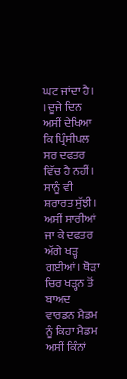ਘਟ ਜਾਂਦਾ ਹੈ। । ਦੂਜੇ ਦਿਨ ਅਸੀਂ ਦੇਖਿਆ ਕਿ ਪ੍ਰਿੰਸੀਪਲ ਸਰ ਦਫਤਰ ਵਿੱਚ ਹੈ ਨਹੀਂ। ਸਾਨੂੰ ਵੀ ਸ਼ਰਾਰਤ ਸੁੱਝੀ। ਅਸੀਂ ਸਾਰੀਆਂ ਜਾ ਕੇ ਦਫਤਰ ਅੱਗੇ ਖੜ੍ਹ ਗਈਆਂ। ਥੋੜਾ ਚਿਰ ਖੜ੍ਹਨ ਤੋਂ ਬਾਅਦ ਵਾਰਡਨ ਮੈਡਮ ਨੂੰ ਕਿਹਾ ਮੈਡਮ ਅਸੀਂ ਕਿੰਨਾਂ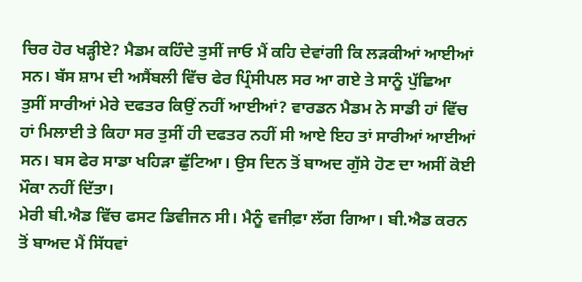ਚਿਰ ਹੋਰ ਖੜ੍ਹੀਏ? ਮੈਡਮ ਕਹਿੰਦੇ ਤੁਸੀਂ ਜਾਓ ਮੈਂ ਕਹਿ ਦੇਵਾਂਗੀ ਕਿ ਲੜਕੀਆਂ ਆਈਆਂ ਸਨ। ਬੱਸ ਸ਼ਾਮ ਦੀ ਅਸੈਂਬਲੀ ਵਿੱਚ ਫੇਰ ਪ੍ਰਿੰਸੀਪਲ ਸਰ ਆ ਗਏ ਤੇ ਸਾਨੂੰ ਪੁੱਛਿਆ ਤੁਸੀਂ ਸਾਰੀਆਂ ਮੇਰੇ ਦਫਤਰ ਕਿਉਂ ਨਹੀਂ ਆਈਆਂ? ਵਾਰਡਨ ਮੈਡਮ ਨੇ ਸਾਡੀ ਹਾਂ ਵਿੱਚ ਹਾਂ ਮਿਲਾਈ ਤੇ ਕਿਹਾ ਸਰ ਤੁਸੀਂ ਹੀ ਦਫਤਰ ਨਹੀਂ ਸੀ ਆਏ ਇਹ ਤਾਂ ਸਾਰੀਆਂ ਆਈਆਂ ਸਨ। ਬਸ ਫੇਰ ਸਾਡਾ ਖਹਿੜਾ ਛੁੱਟਿਆ। ਉਸ ਦਿਨ ਤੋਂ ਬਾਅਦ ਗੁੱਸੇ ਹੋਣ ਦਾ ਅਸੀਂ ਕੋਈ ਮੌਕਾ ਨਹੀਂ ਦਿੱਤਾ।
ਮੇਰੀ ਬੀ.ਐਡ ਵਿੱਚ ਫਸਟ ਡਿਵੀਜਨ ਸੀ। ਮੈਨੂੰ ਵਜੀਫ਼ਾ ਲੱਗ ਗਿਆ। ਬੀ.ਐਡ ਕਰਨ ਤੋਂ ਬਾਅਦ ਮੈਂ ਸਿੱਧਵਾਂ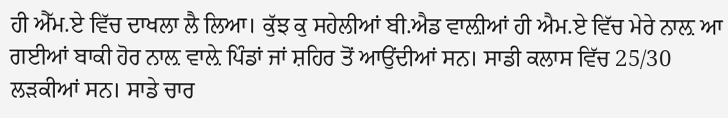ਹੀ ਐੱਮ.ਏ ਵਿੱਚ ਦਾਖਲਾ ਲੈ ਲਿਆ। ਕੁੱਝ ਕੁ ਸਹੇਲੀਆਂ ਬੀ.ਐਡ ਵਾਲ਼ੀਆਂ ਹੀ ਐਮ.ਏ ਵਿੱਚ ਮੇਰੇ ਨਾਲ਼ ਆ ਗਈਆਂ ਬਾਕੀ ਹੋਰ ਨਾਲ਼ ਵਾਲ਼ੇ ਪਿੰਡਾਂ ਜਾਂ ਸ਼ਹਿਰ ਤੋਂ ਆਉਂਦੀਆਂ ਸਨ। ਸਾਡੀ ਕਲਾਸ ਵਿੱਚ 25/30 ਲੜਕੀਆਂ ਸਨ। ਸਾਡੇ ਚਾਰ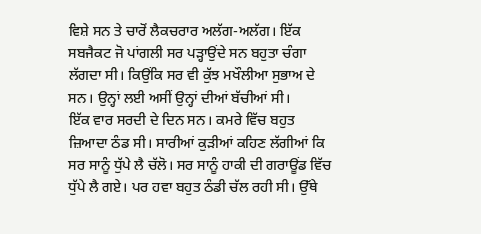ਵਿਸ਼ੇ ਸਨ ਤੇ ਚਾਰੋਂ ਲੈਕਚਰਾਰ ਅਲੱਗ-ਅਲੱਗ। ਇੱਕ ਸਬਜੈਕਟ ਜੋ ਪਾਂਗਲੀ ਸਰ ਪੜ੍ਹਾਉਂਦੇ ਸਨ ਬਹੁਤਾ ਚੰਗਾ ਲੱਗਦਾ ਸੀ। ਕਿਉਂਕਿ ਸਰ ਵੀ ਕੁੱਝ ਮਖੌਲੀਆ ਸੁਭਾਅ ਦੇ ਸਨ। ਉਨ੍ਹਾਂ ਲਈ ਅਸੀਂ ਉਨ੍ਹਾਂ ਦੀਆਂ ਬੱਚੀਆਂ ਸੀ।
ਇੱਕ ਵਾਰ ਸਰਦੀ ਦੇ ਦਿਨ ਸਨ। ਕਮਰੇ ਵਿੱਚ ਬਹੁਤ ਜ਼ਿਆਦਾ ਠੰਡ ਸੀ। ਸਾਰੀਆਂ ਕੁੜੀਆਂ ਕਹਿਣ ਲੱਗੀਆਂ ਕਿ ਸਰ ਸਾਨੂੰ ਧੁੱਪੇ ਲੈ ਚੱਲੋ। ਸਰ ਸਾਨੂੰ ਹਾਕੀ ਦੀ ਗਰਾਊਂਡ ਵਿੱਚ ਧੁੱਪੇ ਲੈ ਗਏ। ਪਰ ਹਵਾ ਬਹੁਤ ਠੰਡੀ ਚੱਲ ਰਹੀ ਸੀ। ਉੱਥੇ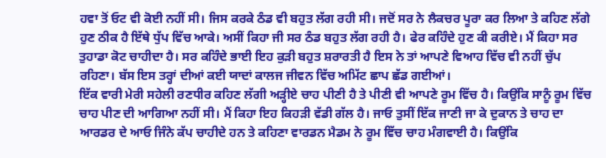ਹਵਾ ਤੋਂ ਓਟ ਵੀ ਕੋਈ ਨਹੀਂ ਸੀ। ਜਿਸ ਕਰਕੇ ਠੰਡ ਵੀ ਬਹੁਤ ਲੱਗ ਰਹੀ ਸੀ। ਜਦੋਂ ਸਰ ਨੇ ਲੈਕਚਰ ਪੂਰਾ ਕਰ ਲਿਆ ਤੇ ਕਹਿਣ ਲੱਗੇ ਹੁਣ ਠੀਕ ਹੈ ਇੱਥੇ ਧੁੱਪ ਵਿੱਚ ਆਕੇ। ਅਸੀਂ ਕਿਹਾ ਜੀ ਸਰ ਠੰਡ ਬਹੁਤ ਲੱਗ ਰਹੀ ਹੈ। ਫੇਰ ਕਹਿੰਦੇ ਹੁਣ ਕੀ ਕਰੀਏ। ਮੈਂ ਕਿਹਾ ਸਰ ਤੁਹਾਡਾ ਕੋਟ ਚਾਹੀਦਾ ਹੈ। ਸਰ ਕਹਿੰਦੇ ਭਾਈ ਇਹ ਕੁੜੀ ਬਹੁਤ ਸ਼ਰਾਰਤੀ ਹੈ ਇਸ ਨੇ ਤਾਂ ਆਪਣੇ ਵਿਆਹ ਵਿੱਚ ਵੀ ਨਹੀਂ ਚੁੱਪ ਰਹਿਣਾ। ਬੱਸ ਇਸ ਤਰ੍ਹਾਂ ਦੀਆਂ ਕਈ ਯਾਦਾਂ ਕਾਲਜ ਜੀਵਨ ਵਿੱਚ ਅਮਿੱਟ ਛਾਪ ਛੱਡ ਗਈਆਂ।
ਇੱਕ ਵਾਰੀ ਮੇਰੀ ਸਹੇਲੀ ਰਣਧੀਰ ਕਹਿਣ ਲੱਗੀ ਅੜ੍ਹੀਏ ਚਾਹ ਪੀਣੀ ਹੈ ਤੇ ਪੀਣੀ ਵੀ ਆਪਣੇ ਰੂਮ ਵਿੱਚ ਹੈ। ਕਿਉਂਕਿ ਸਾਨੂੰ ਰੂਮ ਵਿੱਚ ਚਾਹ ਪੀਣ ਦੀ ਆਗਿਆ ਨਹੀਂ ਸੀ। ਮੈਂ ਕਿਹਾ ਇਹ ਕਿਹੜੀ ਵੱਡੀ ਗੱਲ ਹੈ। ਜਾਓ ਤੁਸੀਂ ਇੱਕ ਜਾਣੀ ਜਾ ਕੇ ਦੁਕਾਨ ਤੇ ਚਾਹ ਦਾ ਆਰਡਰ ਦੇ ਆਓ ਜਿੰਨੇ ਕੱਪ ਚਾਹੀਦੇ ਹਨ ਤੇ ਕਹਿਣਾ ਵਾਰਡਨ ਮੈਡਮ ਨੇ ਰੂਮ ਵਿੱਚ ਚਾਹ ਮੰਗਵਾਈ ਹੈ। ਕਿਉਂਕਿ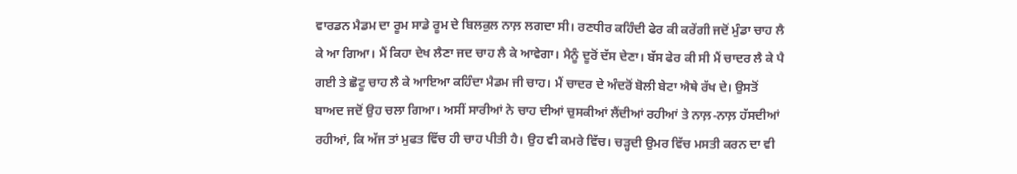ਵਾਰਡਨ ਮੈਡਮ ਦਾ ਰੂਮ ਸਾਡੇ ਰੂਮ ਦੇ ਬਿਲਕੁਲ ਨਾਲ਼ ਲਗਦਾ ਸੀ। ਰਣਧੀਰ ਕਹਿੰਦੀ ਫੇਰ ਕੀ ਕਰੇਂਗੀ ਜਦੋਂ ਮੁੰਡਾ ਚਾਹ ਲੈ ਕੇ ਆ ਗਿਆ। ਮੈਂ ਕਿਹਾ ਦੇਖ ਲੈਣਾ ਜਦ ਚਾਹ ਲੈ ਕੇ ਆਵੇਗਾ। ਮੈਨੂੰ ਦੂਰੋਂ ਦੱਸ ਦੇਣਾ। ਬੱਸ ਫੇਰ ਕੀ ਸੀ ਮੈਂ ਚਾਦਰ ਲੈ ਕੇ ਪੈ ਗਈ ਤੇ ਛੋਟੂ ਚਾਹ ਲੈ ਕੇ ਆਇਆ ਕਹਿੰਦਾ ਮੈਡਮ ਜੀ ਚਾਹ। ਮੈਂ ਚਾਦਰ ਦੇ ਅੰਦਰੋਂ ਬੋਲੀ ਬੇਟਾ ਐਥੇ ਰੱਖ ਦੇ। ਉਸਤੋਂ ਬਾਅਦ ਜਦੋਂ ਉਹ ਚਲਾ ਗਿਆ। ਅਸੀਂ ਸਾਰੀਆਂ ਨੇ ਚਾਹ ਦੀਆਂ ਚੁਸਕੀਆਂ ਲੈਂਦੀਆਂ ਰਹੀਆਂ ਤੇ ਨਾਲ਼-ਨਾਲ਼ ਹੱਸਦੀਆਂ ਰਹੀਆਂ, ਕਿ ਅੱਜ ਤਾਂ ਮੁਫਤ ਵਿੱਚ ਹੀ ਚਾਹ ਪੀਤੀ ਹੈ। ਉਹ ਵੀ ਕਮਰੇ ਵਿੱਚ। ਚੜ੍ਹਦੀ ਉਮਰ ਵਿੱਚ ਮਸਤੀ ਕਰਨ ਦਾ ਵੀ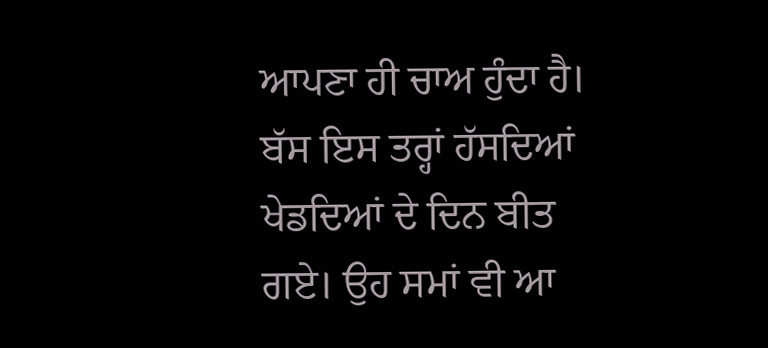ਆਪਣਾ ਹੀ ਚਾਅ ਹੁੰਦਾ ਹੈ।
ਬੱਸ ਇਸ ਤਰ੍ਹਾਂ ਹੱਸਦਿਆਂ ਖੇਡਦਿਆਂ ਦੇ ਦਿਨ ਬੀਤ ਗਏ। ਉਹ ਸਮਾਂ ਵੀ ਆ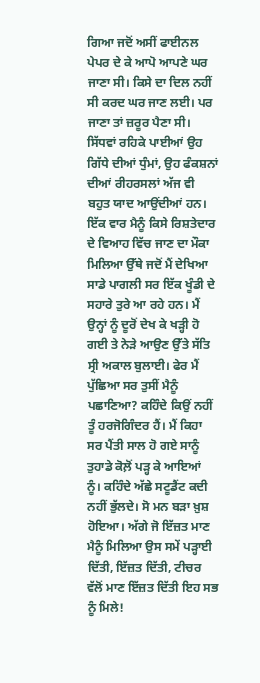ਗਿਆ ਜਦੋਂ ਅਸੀਂ ਫਾਈਨਲ ਪੇਪਰ ਦੇ ਕੇ ਆਪੋ ਆਪਣੇ ਘਰ ਜਾਣਾ ਸੀ। ਕਿਸੇ ਦਾ ਦਿਲ ਨਹੀਂ ਸੀ ਕਰਦ ਘਰ ਜਾਣ ਲਈ। ਪਰ ਜਾਣਾ ਤਾਂ ਜ਼ਰੂਰ ਪੈਣਾ ਸੀ। ਸਿੱਧਵਾਂ ਰਹਿਕੇ ਪਾਈਆਂ ਉਹ ਗਿੱਧੇ ਦੀਆਂ ਧੁੰਮਾਂ, ਉਹ ਫੰਕਸ਼ਨਾਂ ਦੀਆਂ ਰੀਹਰਸਲਾਂ ਅੱਜ ਵੀ ਬਹੁਤ ਯਾਦ ਆਉਂਦੀਆਂ ਹਨ।
ਇੱਕ ਵਾਰ ਮੈਨੂੰ ਕਿਸੇ ਰਿਸ਼ਤੇਦਾਰ ਦੇ ਵਿਆਹ ਵਿੱਚ ਜਾਣ ਦਾ ਮੌਕਾ ਮਿਲਿਆ ਉੱਥੇ ਜਦੋਂ ਮੈਂ ਦੇਖਿਆ ਸਾਡੇ ਪਾਗਲੀ ਸਰ ਇੱਕ ਖੂੰਡੀ ਦੇ ਸਹਾਰੇ ਤੁਰੇ ਆ ਰਹੇ ਹਨ। ਮੈਂ ਉਨ੍ਹਾਂ ਨੂੰ ਦੂਰੋਂ ਦੇਖ ਕੇ ਖੜ੍ਹੀ ਹੋ ਗਈ ਤੇ ਨੇੜੇ ਆਉਣ ਉੱਤੇ ਸੱਤਿ ਸ੍ਰੀ ਅਕਾਲ ਬੁਲਾਈ। ਫੇਰ ਮੈਂ ਪੁੱਛਿਆ ਸਰ ਤੁਸੀਂ ਮੈਨੂੰ ਪਛਾਣਿਆ? ਕਹਿੰਦੇ ਕਿਉਂ ਨਹੀਂ ਤੂੰ ਹਰਜੋਗਿੰਦਰ ਹੈਂ। ਮੈਂ ਕਿਹਾ ਸਰ ਪੈਂਤੀ ਸਾਲ ਹੋ ਗਏ ਸਾਨੂੰ ਤੁਹਾਡੇ ਕੋਲ਼ੋਂ ਪੜ੍ਹ ਕੇ ਆਇਆਂ ਨੂੰ। ਕਹਿੰਦੇ ਅੱਛੇ ਸਟੂਡੈਂਟ ਕਦੀ ਨਹੀਂ ਭੁੱਲਦੇ। ਸੋ ਮਨ ਬੜਾ ਖ਼ੁਸ਼ ਹੋਇਆ। ਅੱਗੇ ਜੋ ਇੱਜ਼ਤ ਮਾਣ ਮੈਨੂੰ ਮਿਲਿਆ ਉਸ ਸਮੇਂ ਪੜ੍ਹਾਈ ਦਿੱਤੀ, ਇੱਜ਼ਤ ਦਿੱਤੀ, ਟੀਚਰ ਵੱਲੋਂ ਮਾਣ ਇੱਜ਼ਤ ਦਿੱਤੀ ਇਹ ਸਭ ਨੂੰ ਮਿਲੇ!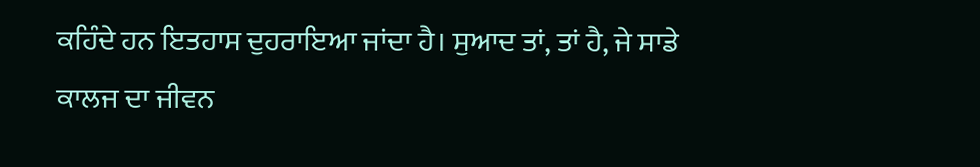ਕਹਿੰਦੇ ਹਨ ਇਤਹਾਸ ਦੁਹਰਾਇਆ ਜਾਂਦਾ ਹੈ। ਸੁਆਦ ਤਾਂ, ਤਾਂ ਹੈ, ਜੇ ਸਾਡੇ ਕਾਲਜ ਦਾ ਜੀਵਨ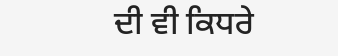ਦੀ ਵੀ ਕਿਧਰੇ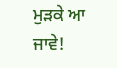ਮੁੜਕੇ ਆ ਜਾਵੇ!